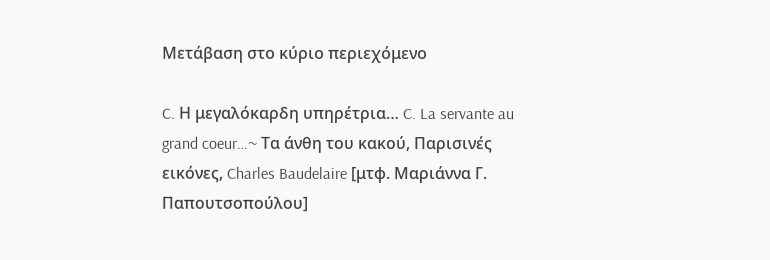Μετάβαση στο κύριο περιεχόμενο

C. Η μεγαλόκαρδη υπηρέτρια… C. La servante au grand coeur…~ Τα άνθη του κακού, Παρισινές εικόνες, Charles Baudelaire [μτφ. Μαριάννα Γ. Παπουτσοπούλου]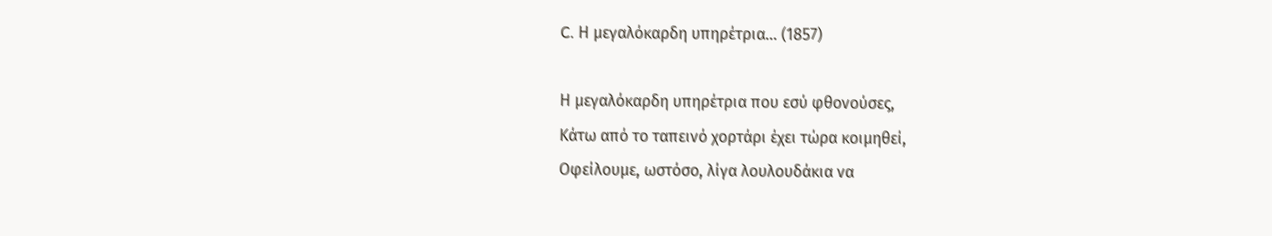C. Η μεγαλόκαρδη υπηρέτρια… (1857)

Η μεγαλόκαρδη υπηρέτρια που εσύ φθονούσες,
Κάτω από το ταπεινό χορτάρι έχει τώρα κοιμηθεί,
Οφείλουμε, ωστόσο, λίγα λουλουδάκια να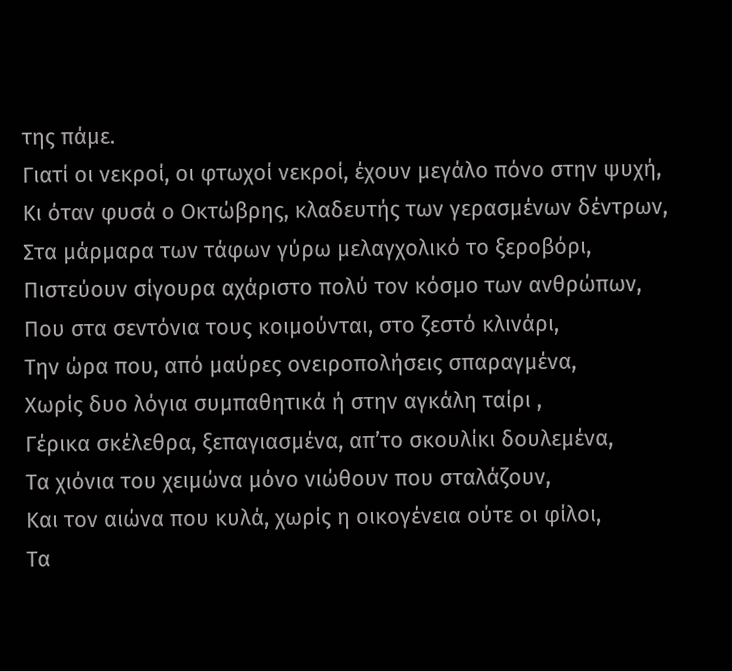της πάμε.
Γιατί οι νεκροί, οι φτωχοί νεκροί, έχουν μεγάλο πόνο στην ψυχή,
Κι όταν φυσά ο Οκτώβρης, κλαδευτής των γερασμένων δέντρων,
Στα μάρμαρα των τάφων γύρω μελαγχολικό το ξεροβόρι,
Πιστεύουν σίγουρα αχάριστο πολύ τον κόσμο των ανθρώπων,
Που στα σεντόνια τους κοιμούνται, στο ζεστό κλινάρι,
Την ώρα που, από μαύρες ονειροπολήσεις σπαραγμένα,
Χωρίς δυο λόγια συμπαθητικά ή στην αγκάλη ταίρι ,
Γέρικα σκέλεθρα, ξεπαγιασμένα, απ’το σκουλίκι δουλεμένα,
Τα χιόνια του χειμώνα μόνο νιώθουν που σταλάζουν,
Και τον αιώνα που κυλά, χωρίς η οικογένεια ούτε οι φίλοι,
Τα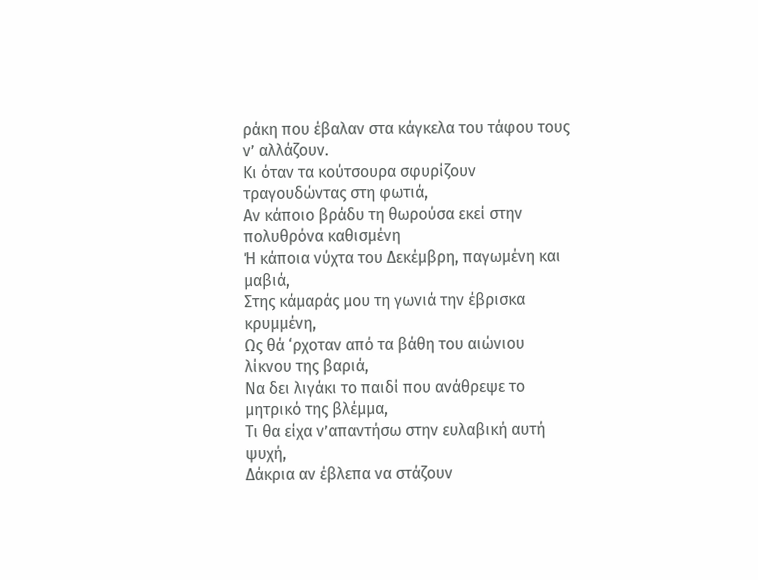ράκη που έβαλαν στα κάγκελα του τάφου τους ν’ αλλάζουν.
Κι όταν τα κούτσουρα σφυρίζουν τραγουδώντας στη φωτιά,
Αν κάποιο βράδυ τη θωρούσα εκεί στην πολυθρόνα καθισμένη
Ή κάποια νύχτα του Δεκέμβρη, παγωμένη και μαβιά,
Στης κάμαράς μου τη γωνιά την έβρισκα κρυμμένη,
Ως θά ‘ρχοταν από τα βάθη του αιώνιου λίκνου της βαριά,
Να δει λιγάκι το παιδί που ανάθρεψε το μητρικό της βλέμμα,
Τι θα είχα ν’απαντήσω στην ευλαβική αυτή ψυχή,
Δάκρια αν έβλεπα να στάζουν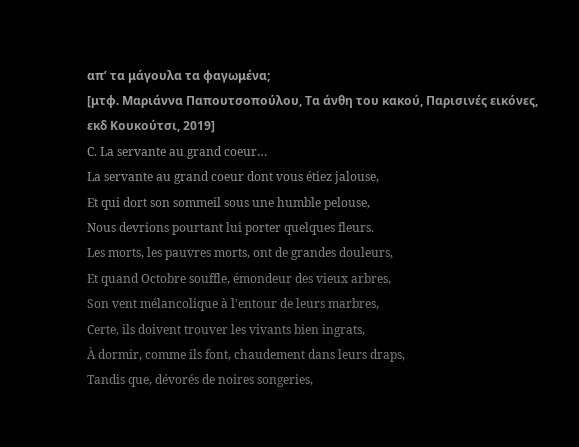απ’ τα μάγουλα τα φαγωμένα;
[μτφ. Μαριάννα Παπουτσοπούλου, Τα άνθη του κακού, Παρισινές εικόνες, εκδ Κουκούτσι, 2019]
C. La servante au grand coeur…
La servante au grand coeur dont vous étiez jalouse,
Et qui dort son sommeil sous une humble pelouse,
Nous devrions pourtant lui porter quelques fleurs.
Les morts, les pauvres morts, ont de grandes douleurs,
Et quand Octobre souffle, émondeur des vieux arbres,
Son vent mélancolique à l'entour de leurs marbres,
Certe, ils doivent trouver les vivants bien ingrats,
À dormir, comme ils font, chaudement dans leurs draps,
Tandis que, dévorés de noires songeries,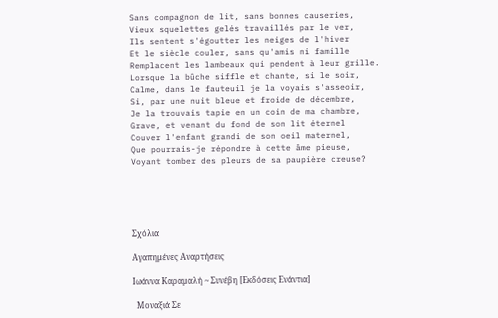Sans compagnon de lit, sans bonnes causeries,
Vieux squelettes gelés travaillés par le ver,
Ils sentent s'égoutter les neiges de l'hiver
Et le siècle couler, sans qu'amis ni famille
Remplacent les lambeaux qui pendent à leur grille.
Lorsque la bûche siffle et chante, si le soir,
Calme, dans le fauteuil je la voyais s'asseoir,
Si, par une nuit bleue et froide de décembre,
Je la trouvais tapie en un coin de ma chambre,
Grave, et venant du fond de son lit éternel
Couver l'enfant grandi de son oeil maternel,
Que pourrais-je répondre à cette âme pieuse,
Voyant tomber des pleurs de sa paupière creuse?





Σχόλια

Αγαπημένες Αναρτήσεις

Ιωάννα Καραμαλή ~ Συνέβη [Εκδόσεις Ενάντια]

  Μοναξιά Σε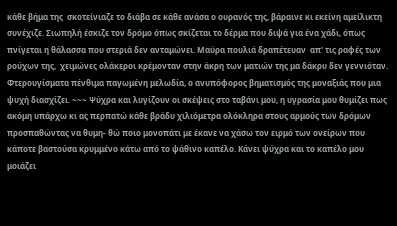κάθε βήμα της  σκοτείνιαζε το διάβα σε κάθε ανάσα ο ουρανός της, βάραινε κι εκείνη αμείλικτη συνέχιζε. Σιωπηλή έσκιζε τον δρόμο όπως σκίζεται το δέρμα που διψά για ένα χάδι, όπως πνίγεται η θάλασσα που στεριά δεν ανταμώνει. Μαύρα πουλιά δραπέτευαν  απ' τις ραφές των ρούχων της,  χειμώνες ολάκεροι κρέμονταν στην άκρη των ματιών της μα δάκρυ δεν γεννιόταν. Φτερουγίσματα πένθιμα παγωμένη μελωδία, ο ανυπόφορος βηματισμός της μοναξιάς που μια ψυχή διασχίζει. ~~~ Ψύχρα και λυγίζουν οι σκέψεις στο ταβάνι μου, η υγρασία μου θυμίζει πως ακόμη υπάρχω κι ας περπατώ κάθε βράδυ χιλιόμετρα ολόκληρα στους αρμούς των δρόμων προσπαθώντας να θυμη- θώ ποιο μονοπάτι με έκανε να χάσω τον ειρμό των ονείρων που κάποτε βαστούσα κρυμμένο κάτω από το ψάθινο καπέλο. Κάνει ψύχρα και το καπέλο μου μοιάζει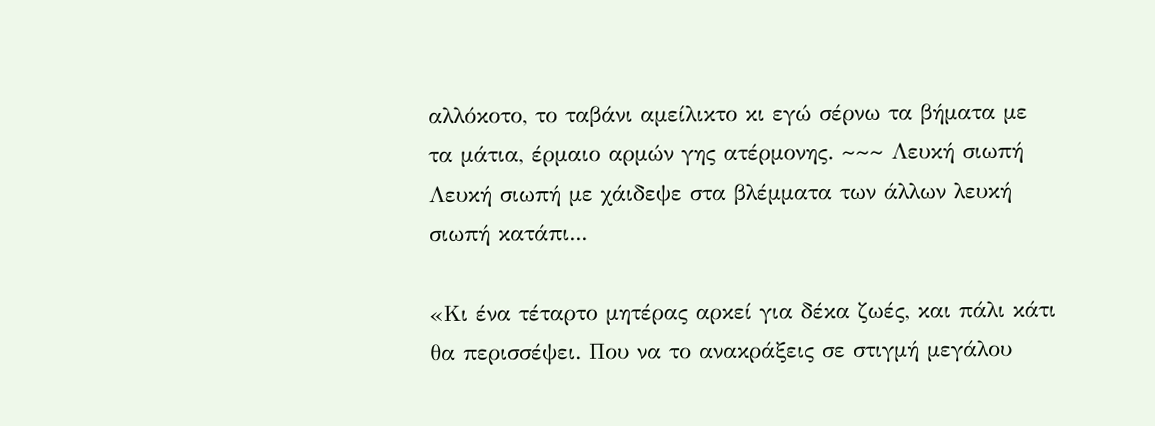αλλόκοτο, το ταβάνι αμείλικτο κι εγώ σέρνω τα βήματα με  τα μάτια, έρμαιο αρμών γης ατέρμονης. ~~~ Λευκή σιωπή Λευκή σιωπή με χάιδεψε στα βλέμματα των άλλων λευκή σιωπή κατάπι...

«Κι ένα τέταρτο μητέρας αρκεί για δέκα ζωές, και πάλι κάτι θα περισσέψει. Που να το ανακράξεις σε στιγμή μεγάλου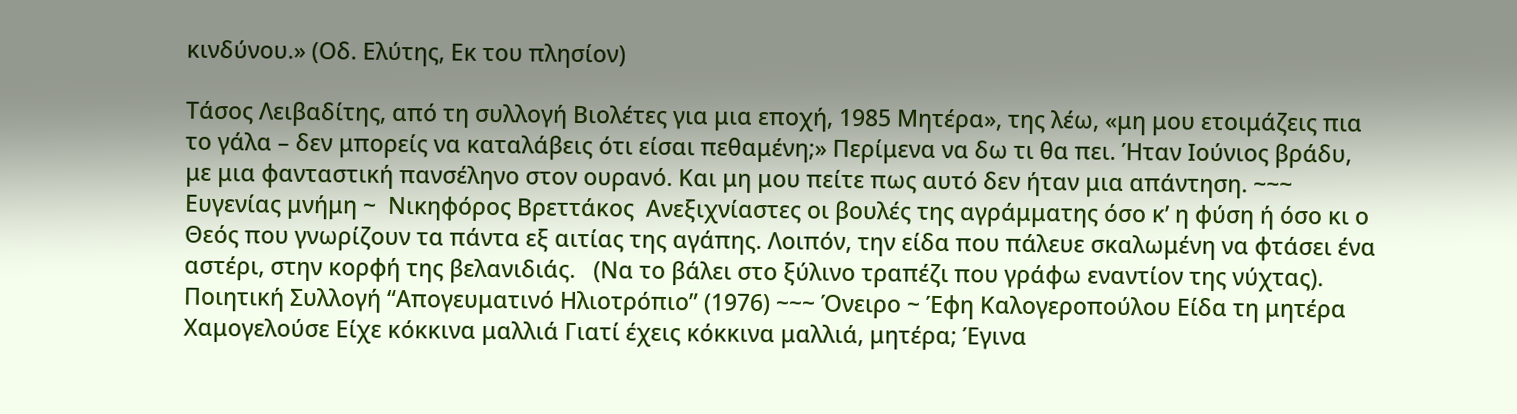κινδύνου.» (Οδ. Ελύτης, Εκ του πλησίον)

Τάσος Λειβαδίτης, από τη συλλογή Βιολέτες για μια εποχή, 1985 Μητέρα», της λέω, «μη μου ετοιμάζεις πια το γάλα – δεν μπορείς να καταλάβεις ότι είσαι πεθαμένη;» Περίμενα να δω τι θα πει. Ήταν Ιούνιος βράδυ, με μια φανταστική πανσέληνο στον ουρανό. Και μη μου πείτε πως αυτό δεν ήταν μια απάντηση. ~~~  Ευγενίας μνήμη ~  Νικηφόρος Βρεττάκος  Ανεξιχνίαστες οι βουλές της αγράμματης όσο κ’ η φύση ή όσο κι ο Θεός που γνωρίζουν τα πάντα εξ αιτίας της αγάπης. Λοιπόν, την είδα που πάλευε σκαλωμένη να φτάσει ένα αστέρι, στην κορφή της βελανιδιάς.   (Να το βάλει στο ξύλινο τραπέζι που γράφω εναντίον της νύχτας). Ποιητική Συλλογή “Απογευματινό Ηλιοτρόπιο” (1976) ~~~ Όνειρο ~ Έφη Καλογεροπούλου Είδα τη μητέρα Χαμογελούσε Είχε κόκκινα μαλλιά Γιατί έχεις κόκκινα μαλλιά, μητέρα; Έγινα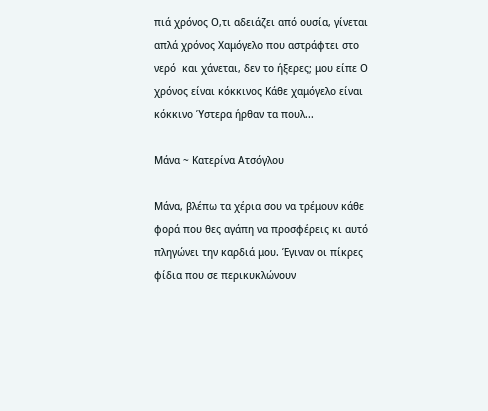πιά χρόνος Ο,τι αδειάζει από ουσία, γίνεται απλά χρόνος Χαμόγελο που αστράφτει στο νερό  και χάνεται, δεν το ήξερες; μου είπε Ο χρόνος είναι κόκκινος Κάθε χαμόγελο είναι κόκκινο Ύστερα ήρθαν τα πουλ...

Μάνα ~ Κατερίνα Ατσόγλου

Μάνα, βλέπω τα χέρια σου να τρέμουν κάθε φορά που θες αγάπη να προσφέρεις κι αυτό πληγώνει την καρδιά μου. Έγιναν οι πίκρες φίδια που σε περικυκλώνουν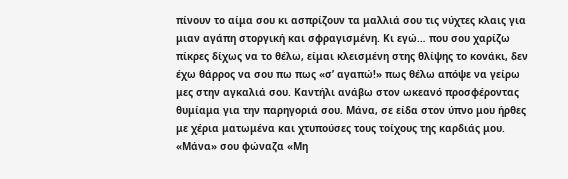πίνουν το αίμα σου κι ασπρίζουν τα μαλλιά σου τις νύχτες κλαις για μιαν αγάπη στοργική και σφραγισμένη. Κι εγώ… που σου χαρίζω πίκρες δίχως να το θέλω, είμαι κλεισμένη στης θλίψης το κονάκι, δεν έχω θάρρος να σου πω πως «σ’ αγαπώ!» πως θέλω απόψε να γείρω μες στην αγκαλιά σου. Καντήλι ανάβω στον ωκεανό προσφέροντας θυμίαμα για την παρηγοριά σου. Μάνα, σε είδα στον ύπνο μου ήρθες με χέρια ματωμένα και χτυπούσες τους τοίχους της καρδιάς μου. «Μάνα» σου φώναζα «Μη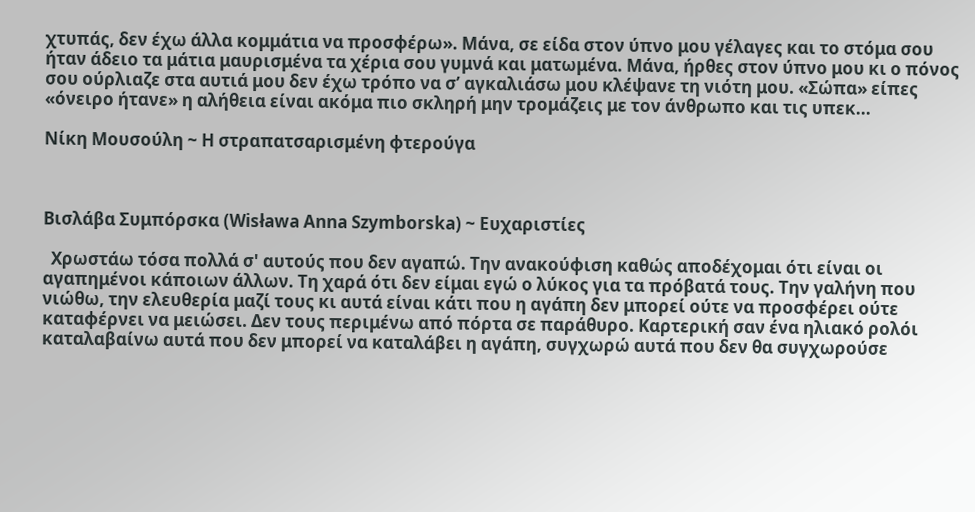χτυπάς, δεν έχω άλλα κομμάτια να προσφέρω». Μάνα, σε είδα στον ύπνο μου γέλαγες και το στόμα σου ήταν άδειο τα μάτια μαυρισμένα τα χέρια σου γυμνά και ματωμένα. Μάνα, ήρθες στον ύπνο μου κι ο πόνος σου ούρλιαζε στα αυτιά μου δεν έχω τρόπο να σ’ αγκαλιάσω μου κλέψανε τη νιότη μου. «Σώπα» είπες «όνειρο ήτανε» η αλήθεια είναι ακόμα πιο σκληρή μην τρομάζεις με τον άνθρωπο και τις υπεκ...

Νίκη Μουσούλη ~ Η στραπατσαρισμένη φτερούγα



Βισλάβα Συμπόρσκα (Wisława Anna Szymborska) ~ Ευχαριστίες

  Χρωστάω τόσα πολλά σ' αυτούς που δεν αγαπώ. Την ανακούφιση καθώς αποδέχομαι ότι είναι οι αγαπημένοι κάποιων άλλων. Τη χαρά ότι δεν είμαι εγώ ο λύκος για τα πρόβατά τους. Την γαλήνη που νιώθω, την ελευθερία μαζί τους κι αυτά είναι κάτι που η αγάπη δεν μπορεί ούτε να προσφέρει ούτε καταφέρνει να μειώσει. Δεν τους περιμένω από πόρτα σε παράθυρο. Καρτερική σαν ένα ηλιακό ρολόι καταλαβαίνω αυτά που δεν μπορεί να καταλάβει η αγάπη, συγχωρώ αυτά που δεν θα συγχωρούσε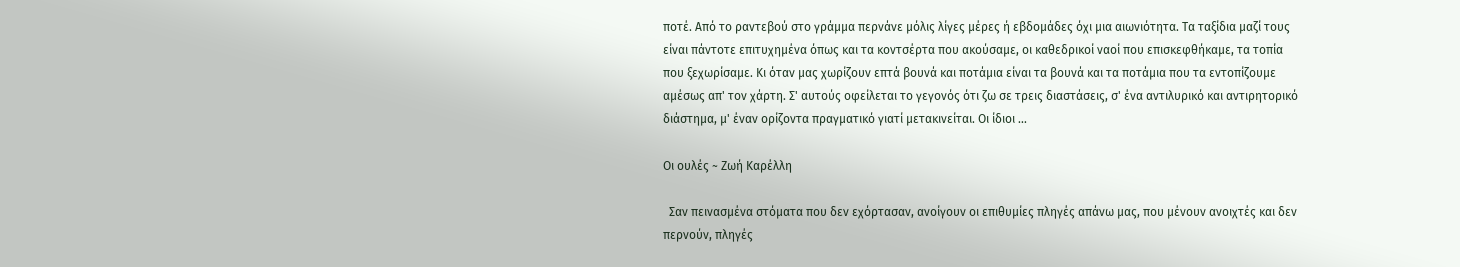ποτέ. Από το ραντεβού στο γράμμα περνάνε μόλις λίγες μέρες ή εβδομάδες όχι μια αιωνιότητα. Τα ταξίδια μαζί τους είναι πάντοτε επιτυχημένα όπως και τα κοντσέρτα που ακούσαμε, οι καθεδρικοί ναοί που επισκεφθήκαμε, τα τοπία που ξεχωρίσαμε. Κι όταν μας χωρίζουν επτά βουνά και ποτάμια είναι τα βουνά και τα ποτάμια που τα εντοπίζουμε αμέσως απ' τον χάρτη. Σ' αυτούς οφείλεται το γεγονός ότι ζω σε τρεις διαστάσεις, σ' ένα αντιλυρικό και αντιρητορικό διάστημα, μ' έναν ορίζοντα πραγματικό γιατί μετακινείται. Οι ίδιοι ...

Οι ουλές ~ Ζωή Καρέλλη

  Σαν πεινασμένα στόματα που δεν εχόρτασαν, ανοίγουν οι επιθυμίες πληγές απάνω μας, που μένουν ανοιχτές και δεν περνούν, πληγές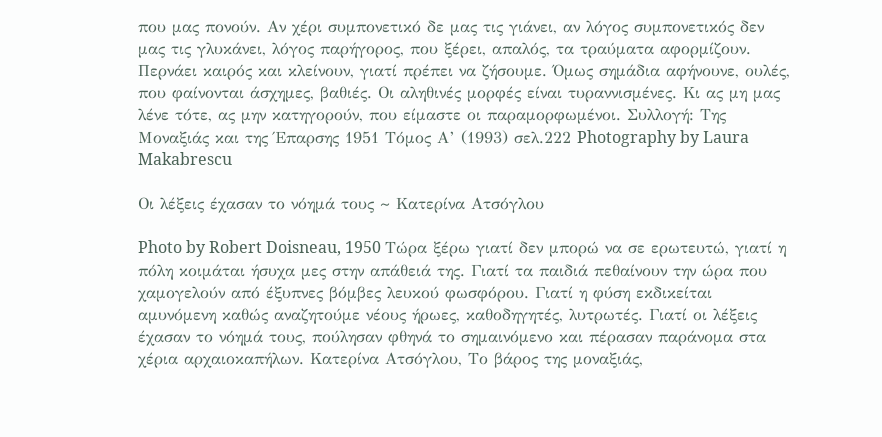που μας πονούν. Αν χέρι συμπονετικό δε μας τις γιάνει, αν λόγος συμπονετικός δεν μας τις γλυκάνει, λόγος παρήγορος, που ξέρει, απαλός, τα τραύματα αφορμίζουν. Περνάει καιρός και κλείνουν, γιατί πρέπει να ζήσουμε. Όμως σημάδια αφήνουνε, ουλές, που φαίνονται άσχημες, βαθιές. Οι αληθινές μορφές είναι τυραννισμένες. Κι ας μη μας λένε τότε, ας μην κατηγορούν, που είμαστε οι παραμορφωμένοι. Συλλογή: Της Μοναξιάς και της Έπαρσης 1951 Τόμος Α’ (1993) σελ.222 Photography by Laura Makabrescu

Οι λέξεις έχασαν το νόημά τους ~ Κατερίνα Ατσόγλου

Photo by Robert Doisneau, 1950 Τώρα ξέρω γιατί δεν μπορώ να σε ερωτευτώ, γιατί η πόλη κοιμάται ήσυχα μες στην απάθειά της. Γιατί τα παιδιά πεθαίνουν την ώρα που χαμογελούν από έξυπνες βόμβες λευκού φωσφόρου. Γιατί η φύση εκδικείται αμυνόμενη καθώς αναζητούμε νέους ήρωες, καθοδηγητές, λυτρωτές. Γιατί οι λέξεις έχασαν το νόημά τους, πούλησαν φθηνά το σημαινόμενο και πέρασαν παράνομα στα χέρια αρχαιοκαπήλων. Κατερίνα Ατσόγλου, Το βάρος της μοναξιάς,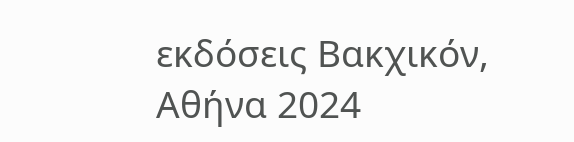εκδόσεις Βακχικόν, Αθήνα 2024